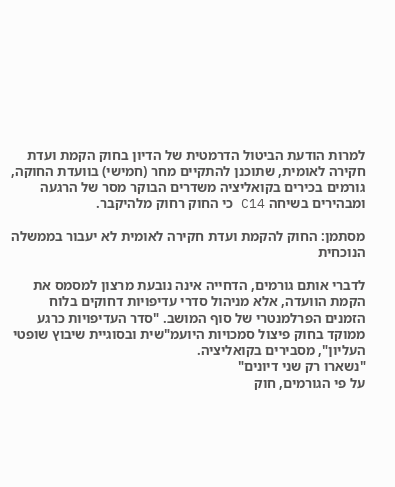למרות הודעת הביטול הדרמטית של הדיון בחוק הקמת ועדת חקירה לאומית, שתוכנן להתקיים מחר (חמישי) בוועדת החוקה, גורמים בכירים בקואליציה משדרים הבוקר מסר של הרגעה ומבהירים בשיחה C14 כי החוק רחוק מלהיקבר.

מסתמן: החוק להקמת ועדת חקירה לאומית לא יעבור בממשלה הנוכחית

לדברי אותם גורמים, הדחייה אינה נובעת מרצון למסמס את הקמת הוועדה, אלא מניהול סדרי עדיפויות דחוקים בלוח הזמנים הפרלמנטרי של סוף המושב. "סדר העדיפויות כרגע ממוקד בחוק פיצול סמכויות היועמ"שית ובסוגיית שיבוץ שופטי העליון", מסבירים בקואליציה.
"נשארו רק שני דיונים"
על פי הגורמים, חוק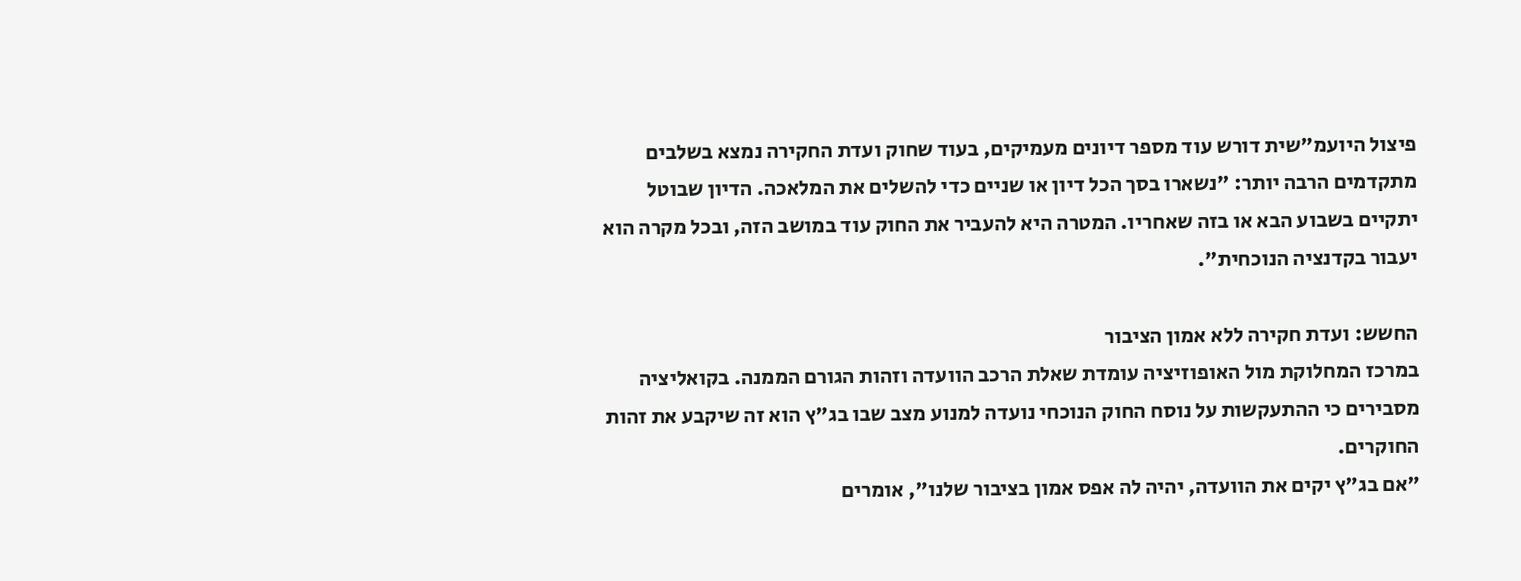פיצול היועמ"שית דורש עוד מספר דיונים מעמיקים, בעוד שחוק ועדת החקירה נמצא בשלבים מתקדמים הרבה יותר: "נשארו בסך הכל דיון או שניים כדי להשלים את המלאכה. הדיון שבוטל יתקיים בשבוע הבא או בזה שאחריו. המטרה היא להעביר את החוק עוד במושב הזה, ובכל מקרה הוא יעבור בקדנציה הנוכחית".

החשש: ועדת חקירה ללא אמון הציבור
במרכז המחלוקת מול האופוזיציה עומדת שאלת הרכב הוועדה וזהות הגורם הממנה. בקואליציה מסבירים כי ההתעקשות על נוסח החוק הנוכחי נועדה למנוע מצב שבו בג"ץ הוא זה שיקבע את זהות החוקרים.
"אם בג"ץ יקים את הוועדה, יהיה לה אפס אמון בציבור שלנו", אומרים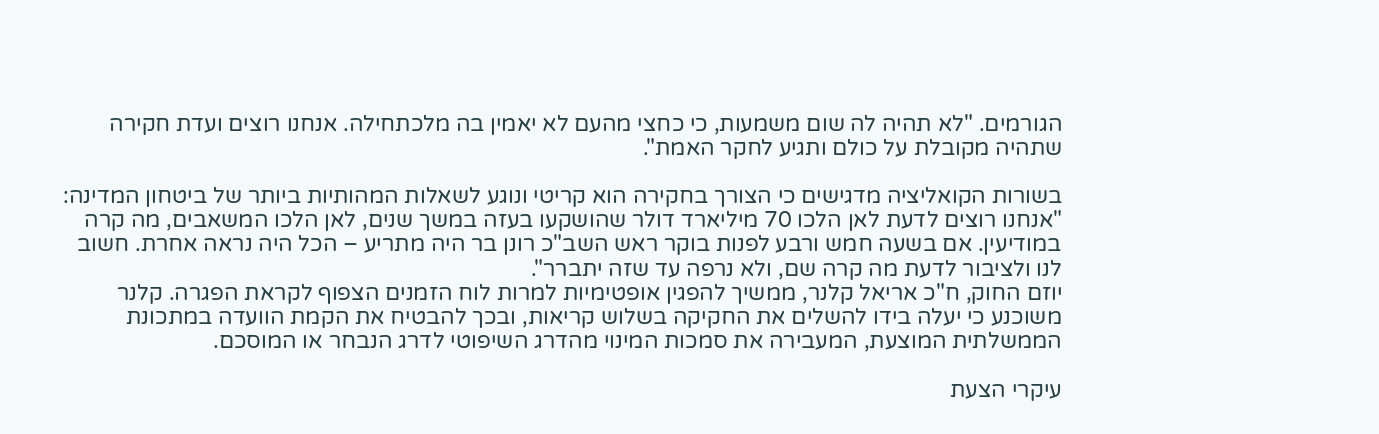הגורמים. "לא תהיה לה שום משמעות, כי כחצי מהעם לא יאמין בה מלכתחילה. אנחנו רוצים ועדת חקירה שתהיה מקובלת על כולם ותגיע לחקר האמת".

בשורות הקואליציה מדגישים כי הצורך בחקירה הוא קריטי ונוגע לשאלות המהותיות ביותר של ביטחון המדינה: "אנחנו רוצים לדעת לאן הלכו 70 מיליארד דולר שהושקעו בעזה במשך שנים, לאן הלכו המשאבים, מה קרה במודיעין. אם בשעה חמש ורבע לפנות בוקר ראש השב"כ רונן בר היה מתריע – הכל היה נראה אחרת. חשוב לנו ולציבור לדעת מה קרה שם, ולא נרפה עד שזה יתברר".
יוזם החוק, ח"כ אריאל קלנר, ממשיך להפגין אופטימיות למרות לוח הזמנים הצפוף לקראת הפגרה. קלנר משוכנע כי יעלה בידו להשלים את החקיקה בשלוש קריאות, ובכך להבטיח את הקמת הוועדה במתכונת הממשלתית המוצעת, המעבירה את סמכות המינוי מהדרג השיפוטי לדרג הנבחר או המוסכם.

עיקרי הצעת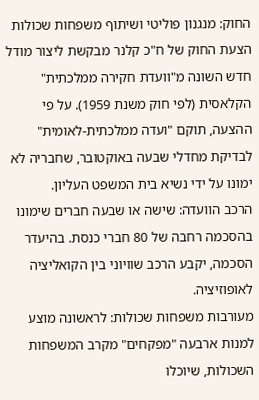החוק: מנגנון פוליטי ושיתוף משפחות שכולות
הצעת החוק של ח"כ קלנר מבקשת ליצור מודל חדש השונה מ"וועדת חקירה ממלכתית" הקלאסית (לפי חוק משנת 1959). על פי ההצעה, תוקם "ועדה ממלכתית-לאומית" לבדיקת מחדלי שבעה באוקטובר, שחבריה לא ימונו על ידי נשיא בית המשפט העליון.
הרכב הוועדה: שישה או שבעה חברים שימונו בהסכמה רחבה של 80 חברי כנסת. בהיעדר הסכמה, יקבע הרכב שוויוני בין הקואליציה לאופוזיציה.
מעורבות משפחות שכולות: לראשונה מוצע למנות ארבעה "מפקחים" מקרב המשפחות השכולות, שיוכלו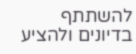להשתתף בדיונים ולהציע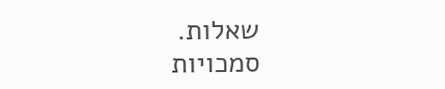שאלות.
סמכויות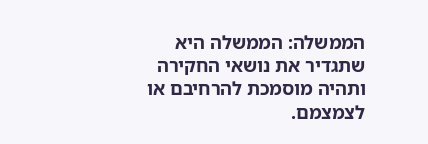הממשלה: הממשלה היא שתגדיר את נושאי החקירה ותהיה מוסמכת להרחיבם או לצמצמם.